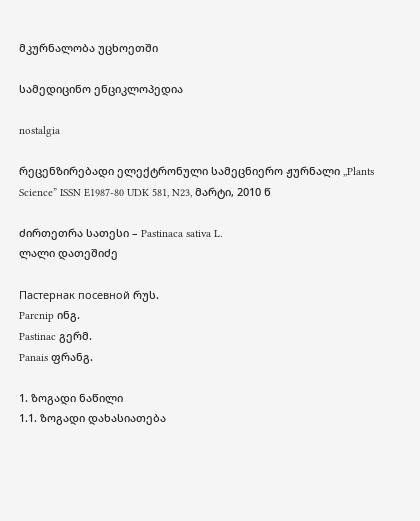მკურნალობა უცხოეთში

სამედიცინო ენციკლოპედია

nostalgia

რეცენზირებადი ელექტრონული სამეცნიერო ჟურნალი ,,Plants Science” ISSN E1987-80 UDK 581, N23, მარტი, 2010 წ

ძირთეთრა სათესი – Pastinaca sativa L.
ლალი დათეშიძე

Пастернак посевной რუს.
Parcnip ინგ.
Pastinac გერმ.
Panais ფრანგ.

1. ზოგადი ნაწილი
1.1. ზოგადი დახასიათება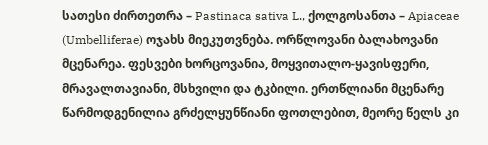სათესი ძირთეთრა – Pastinaca sativa L., ქოლგოსანთა – Apiaceae (Umbelliferae) ოჯახს მიეკუთვნება. ორწლოვანი ბალახოვანი მცენარეა. ფესვები ხორცოვანია, მოყვითალო-ყავისფერი, მრავალთავიანი, მსხვილი და ტკბილი. ერთწლიანი მცენარე წარმოდგენილია გრძელყუნწიანი ფოთლებით, მეორე წელს კი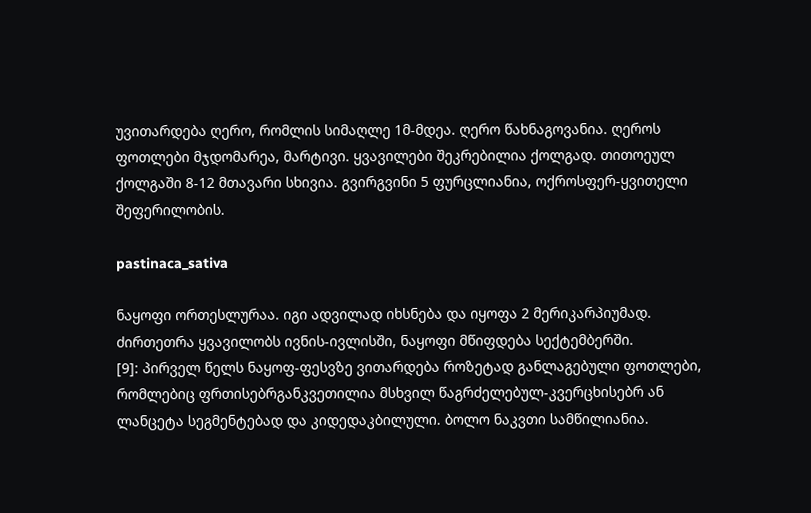უვითარდება ღერო, რომლის სიმაღლე 1მ-მდეა. ღერო წახნაგოვანია. ღეროს ფოთლები მჯდომარეა, მარტივი. ყვავილები შეკრებილია ქოლგად. თითოეულ ქოლგაში 8-12 მთავარი სხივია. გვირგვინი 5 ფურცლიანია, ოქროსფერ-ყვითელი შეფერილობის.

pastinaca_sativa

ნაყოფი ორთესლურაა. იგი ადვილად იხსნება და იყოფა 2 მერიკარპიუმად. ძირთეთრა ყვავილობს ივნის-ივლისში, ნაყოფი მწიფდება სექტემბერში.
[9]: პირველ წელს ნაყოფ-ფესვზე ვითარდება როზეტად განლაგებული ფოთლები, რომლებიც ფრთისებრგანკვეთილია მსხვილ წაგრძელებულ-კვერცხისებრ ან ლანცეტა სეგმენტებად და კიდედაკბილული. ბოლო ნაკვთი სამწილიანია.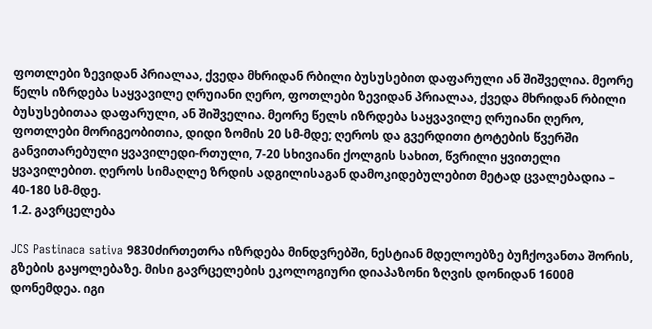ფოთლები ზევიდან პრიალაა, ქვედა მხრიდან რბილი ბუსუსებით დაფარული ან შიშველია. მეორე წელს იზრდება საყვავილე ღრუიანი ღერო, ფოთლები ზევიდან პრიალაა, ქვედა მხრიდან რბილი ბუსუსებითაა დაფარული, ან შიშველია. მეორე წელს იზრდება საყვავილე ღრუიანი ღერო, ფოთლები მორიგეობითია, დიდი ზომის 20 სმ-მდე; ღეროს და გვერდითი ტოტების წვერში განვითარებული ყვავილედი-რთული, 7-20 სხივიანი ქოლგის სახით, წვრილი ყვითელი ყვავილებით. ღეროს სიმაღლე ზრდის ადგილისაგან დამოკიდებულებით მეტად ცვალებადია – 40-180 სმ-მდე.
1.2. გავრცელება

JCS Pastinaca sativa 9830ძირთეთრა იზრდება მინდვრებში, ნესტიან მდელოებზე ბუჩქოვანთა შორის, გზების გაყოლებაზე. მისი გავრცელების ეკოლოგიური დიაპაზონი ზღვის დონიდან 1600მ დონემდეა. იგი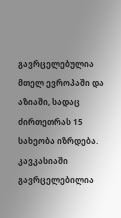გავრცელებულია მთელ ევროპაში და აზიაში, სადაც ძირთეთრას 15 სახეობა იზრდება. კავკასიაში გავრცელებილია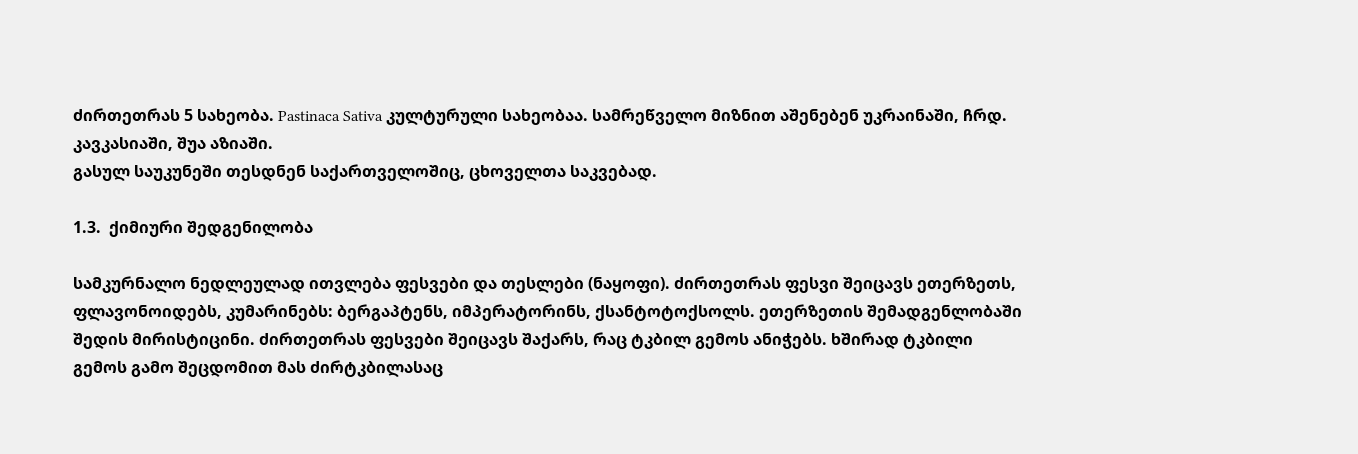ძირთეთრას 5 სახეობა. Pastinaca Sativa კულტურული სახეობაა. სამრეწველო მიზნით აშენებენ უკრაინაში, ჩრდ. კავკასიაში, შუა აზიაში.
გასულ საუკუნეში თესდნენ საქართველოშიც, ცხოველთა საკვებად.

1.3.  ქიმიური შედგენილობა

სამკურნალო ნედლეულად ითვლება ფესვები და თესლები (ნაყოფი). ძირთეთრას ფესვი შეიცავს ეთერზეთს, ფლავონოიდებს, კუმარინებს: ბერგაპტენს, იმპერატორინს, ქსანტოტოქსოლს. ეთერზეთის შემადგენლობაში შედის მირისტიცინი. ძირთეთრას ფესვები შეიცავს შაქარს, რაც ტკბილ გემოს ანიჭებს. ხშირად ტკბილი გემოს გამო შეცდომით მას ძირტკბილასაც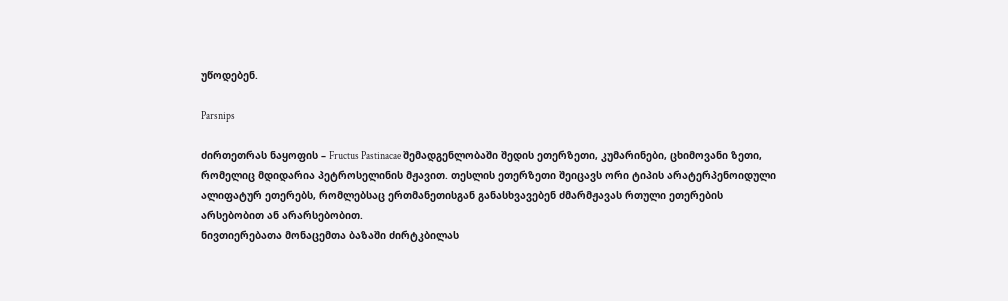უწოდებენ.

Parsnips

ძირთეთრას ნაყოფის – Fructus Pastinacae შემადგენლობაში შედის ეთერზეთი, კუმარინები, ცხიმოვანი ზეთი, რომელიც მდიდარია პეტროსელინის მჟავით. თესლის ეთერზეთი შეიცავს ორი ტიპის არატერპენოიდული ალიფატურ ეთერებს, რომლებსაც ერთმანეთისგან განასხვავებენ ძმარმჟავას რთული ეთერების არსებობით ან არარსებობით.
ნივთიერებათა მონაცემთა ბაზაში ძირტკბილას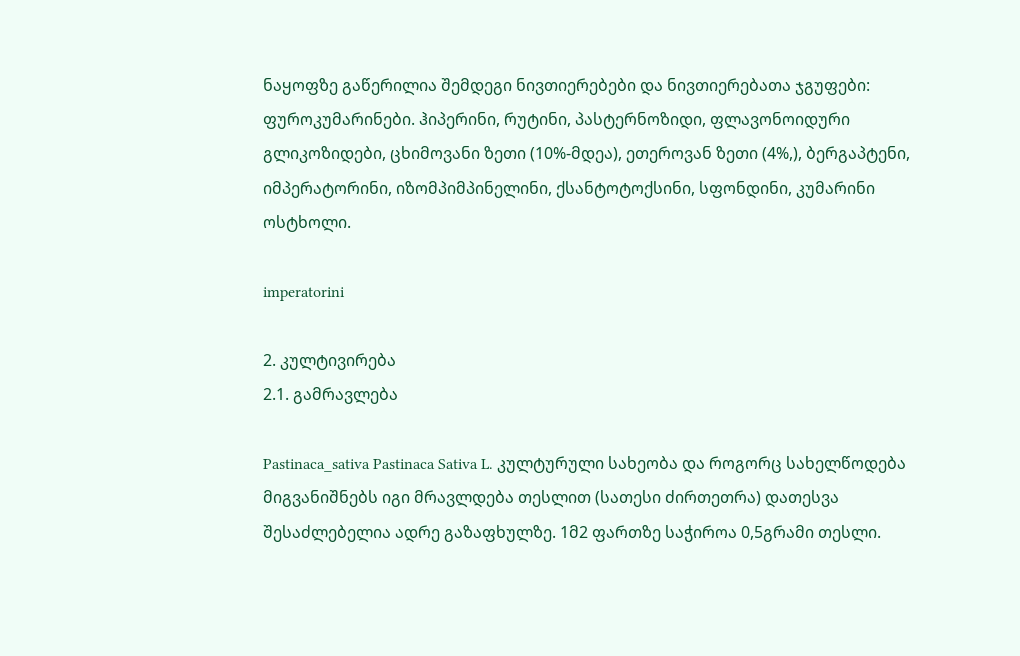ნაყოფზე გაწერილია შემდეგი ნივთიერებები და ნივთიერებათა ჯგუფები: ფუროკუმარინები. ჰიპერინი, რუტინი, პასტერნოზიდი, ფლავონოიდური გლიკოზიდები, ცხიმოვანი ზეთი (10%-მდეა), ეთეროვან ზეთი (4%,), ბერგაპტენი, იმპერატორინი, იზომპიმპინელინი, ქსანტოტოქსინი, სფონდინი, კუმარინი ოსტხოლი.

imperatorini

2. კულტივირება
2.1. გამრავლება

Pastinaca_sativa Pastinaca Sativa L. კულტურული სახეობა და როგორც სახელწოდება მიგვანიშნებს იგი მრავლდება თესლით (სათესი ძირთეთრა) დათესვა შესაძლებელია ადრე გაზაფხულზე. 1მ2 ფართზე საჭიროა 0,5გრამი თესლი.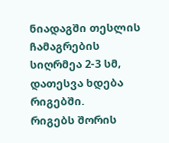ნიადაგში თესლის ჩამაგრების სიღრმეა 2-3 სმ, დათესვა ხდება რიგებში.
რიგებს შორის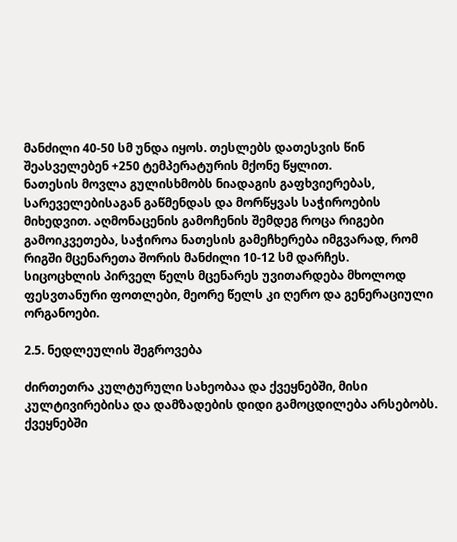მანძილი 40-50 სმ უნდა იყოს. თესლებს დათესვის წინ შეასველებენ +250 ტემპერატურის მქონე წყლით.
ნათესის მოვლა გულისხმობს ნიადაგის გაფხვიერებას, სარეველებისაგან გაწმენდას და მორწყვას საჭიროების მიხედვით. აღმონაცენის გამოჩენის შემდეგ როცა რიგები გამოიკვეთება, საჭიროა ნათესის გამეჩხერება იმგვარად, რომ რიგში მცენარეთა შორის მანძილი 10-12 სმ დარჩეს.
სიცოცხლის პირველ წელს მცენარეს უვითარდება მხოლოდ ფესვთანური ფოთლები, მეორე წელს კი ღერო და გენერაციული ორგანოები.

2.5. ნედლეულის შეგროვება

ძირთეთრა კულტურული სახეობაა და ქვეყნებში, მისი კულტივირებისა და დამზადების დიდი გამოცდილება არსებობს. ქვეყნებში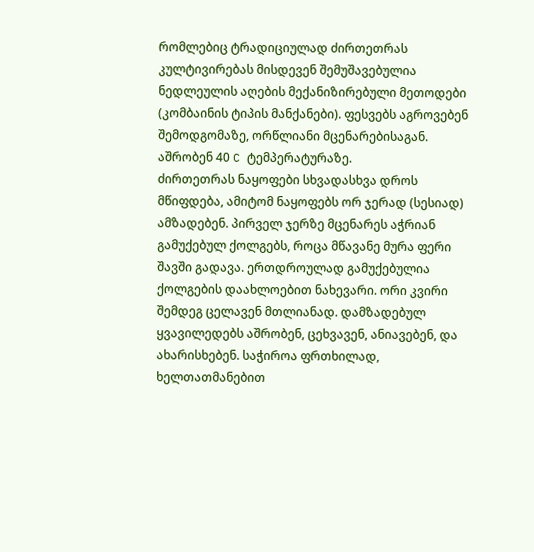რომლებიც ტრადიციულად ძირთეთრას კულტივირებას მისდევენ შემუშავებულია ნედლეულის აღების მექანიზირებული მეთოდები (კომბაინის ტიპის მანქანები). ფესვებს აგროვებენ შემოდგომაზე, ორწლიანი მცენარებისაგან. აშრობენ 40 C ტემპერატურაზე.
ძირთეთრას ნაყოფები სხვადასხვა დროს მწიფდება, ამიტომ ნაყოფებს ორ ჯერად (სესიად) ამზადებენ. პირველ ჯერზე მცენარეს აჭრიან გამუქებულ ქოლგებს, როცა მწავანე მურა ფერი შავში გადავა. ერთდროულად გამუქებულია ქოლგების დაახლოებით ნახევარი. ორი კვირი შემდეგ ცელავენ მთლიანად. დამზადებულ ყვავილედებს აშრობენ, ცეხვავენ, ანიავებენ, და ახარისხებენ. საჭიროა ფრთხილად, ხელთათმანებით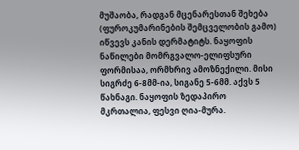მუშაობა, რადგან მცენარესთან შეხება (ფუროკუმარინების შემცველობის გამო) იწვევს კანის დერმატიტს. ნაყოფის ნაწილები მომრგვალო-ელიფსური ფორმისაა, ორმხრივ ამოზნექილი. მისი სიგრძე 6-8მმ-ია, სიგანე 5-6მმ. აქვს 5 წახნაგი. ნაყოფის ზედაპირო მკრთალია, ფესვი ღია-მურა.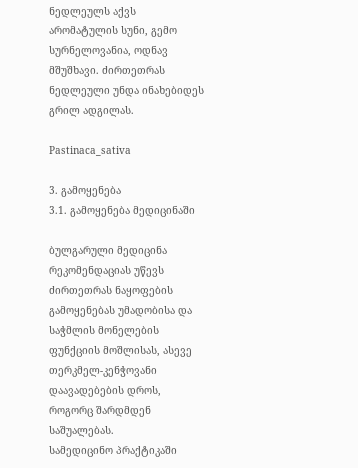ნედლეულს აქვს არომატულის სუნი, გემო სურნელოვანია, ოდნავ მშუშხავი. ძირთეთრას ნედლეული უნდა ინახებიდეს გრილ ადგილას.

Pastinaca_sativa

3. გამოყენება
3.1. გამოყენება მედიცინაში

ბულგარული მედიცინა რეკომენდაციას უწევს ძირთეთრას ნაყოფების გამოყენებას უმადობისა და საჭმლის მონელების ფუნქციის მოშლისას, ასევე თერკმელ-კენჭოვანი დაავადებების დროს, როგორც შარდმდენ საშუალებას.
სამედიცინო პრაქტიკაში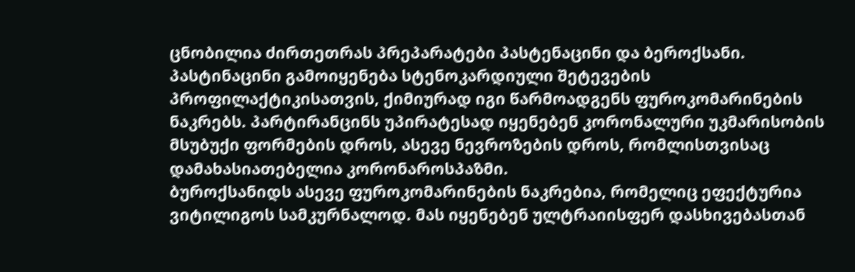ცნობილია ძირთეთრას პრეპარატები პასტენაცინი და ბეროქსანი. პასტინაცინი გამოიყენება სტენოკარდიული შეტევების პროფილაქტიკისათვის, ქიმიურად იგი წარმოადგენს ფუროკომარინების ნაკრებს. პარტირანცინს უპირატესად იყენებენ კორონალური უკმარისობის მსუბუქი ფორმების დროს, ასევე ნევროზების დროს, რომლისთვისაც დამახასიათებელია კორონაროსპაზმი.
ბუროქსანიდს ასევე ფუროკომარინების ნაკრებია, რომელიც ეფექტურია ვიტილიგოს სამკურნალოდ. მას იყენებენ ულტრაიისფერ დასხივებასთან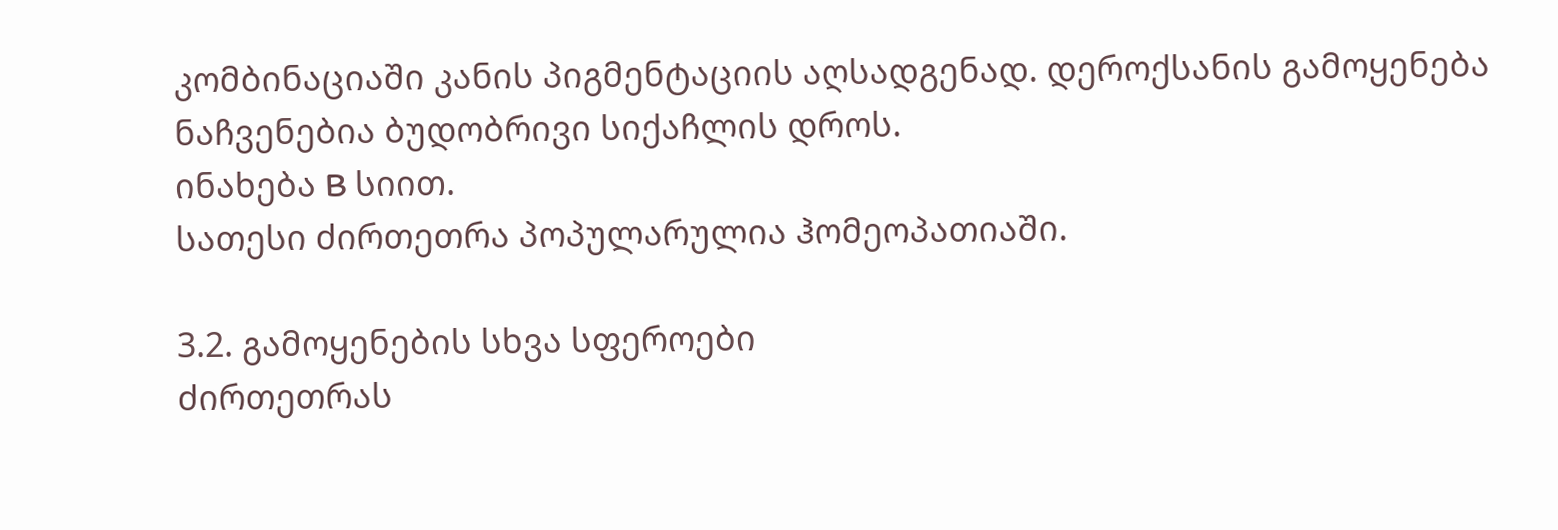კომბინაციაში კანის პიგმენტაციის აღსადგენად. დეროქსანის გამოყენება ნაჩვენებია ბუდობრივი სიქაჩლის დროს.
ინახება B სიით.
სათესი ძირთეთრა პოპულარულია ჰომეოპათიაში.

3.2. გამოყენების სხვა სფეროები
ძირთეთრას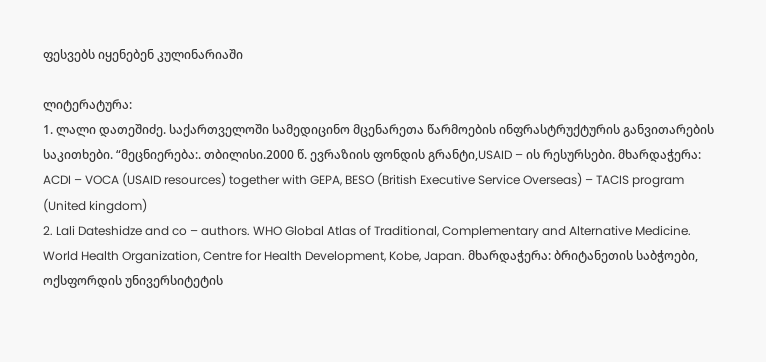ფესვებს იყენებენ კულინარიაში

ლიტერატურა:
1. ლალი დათეშიძე. საქართველოში სამედიცინო მცენარეთა წარმოების ინფრასტრუქტურის განვითარების საკითხები. “მეცნიერება:. თბილისი.2000 წ. ევრაზიის ფონდის გრანტი,USAID – ის რესურსები. მხარდაჭერა: ACDI – VOCA (USAID resources) together with GEPA, BESO (British Executive Service Overseas) – TACIS program (United kingdom)
2. Lali Dateshidze and co – authors. WHO Global Atlas of Traditional, Complementary and Alternative Medicine. World Health Organization, Centre for Health Development, Kobe, Japan. მხარდაჭერა: ბრიტანეთის საბჭოები, ოქსფორდის უნივერსიტეტის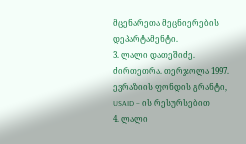მცენარეთა მეცნიერების დეპარტამენტი.
3. ლალი დათეშიძე. ძირთეთრა. თერჯოლა 1997. ევრაზიის ფონდის გრანტი, USAID – ის რესურსებით
4. ლალი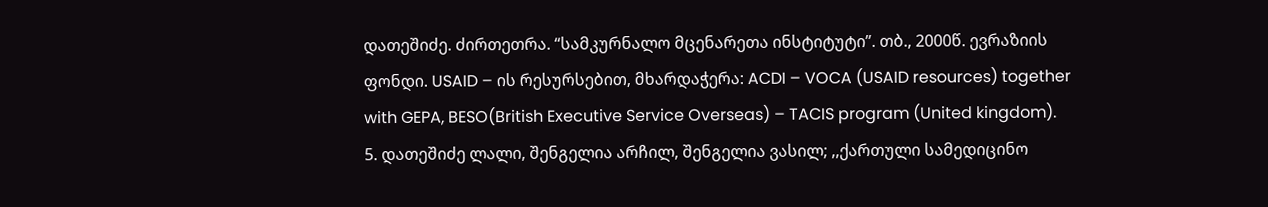დათეშიძე. ძირთეთრა. “სამკურნალო მცენარეთა ინსტიტუტი”. თბ., 2000წ. ევრაზიის ფონდი. USAID – ის რესურსებით, მხარდაჭერა: ACDI – VOCA (USAID resources) together with GEPA, BESO(British Executive Service Overseas) – TACIS program (United kingdom).
5. დათეშიძე ლალი, შენგელია არჩილ, შენგელია ვასილ; ,,ქართული სამედიცინო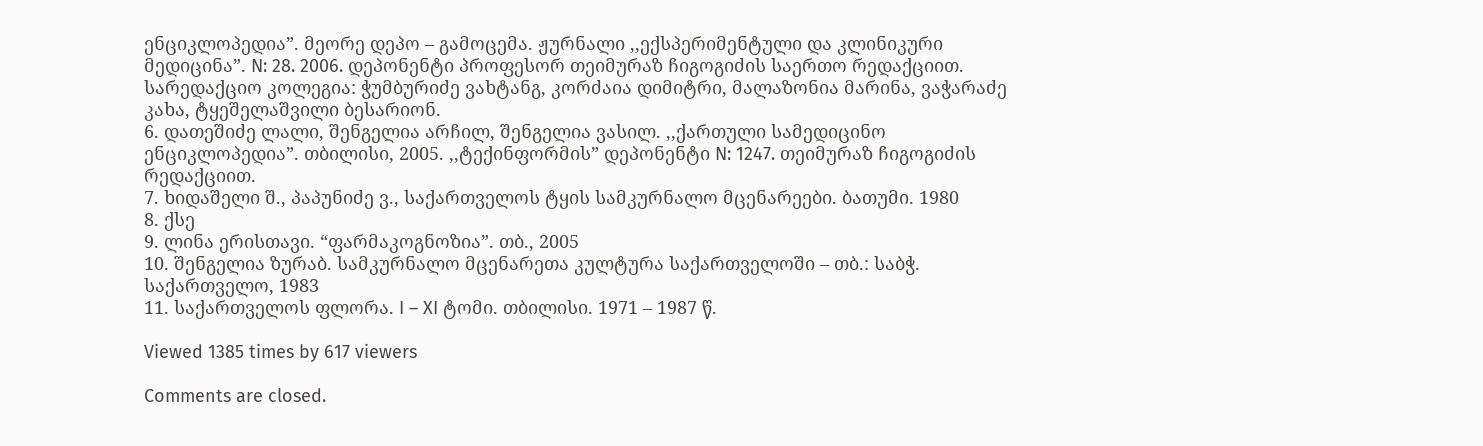ენციკლოპედია”. მეორე დეპო – გამოცემა. ჟურნალი ,,ექსპერიმენტული და კლინიკური მედიცინა”. N: 28. 2006. დეპონენტი პროფესორ თეიმურაზ ჩიგოგიძის საერთო რედაქციით. სარედაქციო კოლეგია: ჭუმბურიძე ვახტანგ, კორძაია დიმიტრი, მალაზონია მარინა, ვაჭარაძე კახა, ტყეშელაშვილი ბესარიონ.
6. დათეშიძე ლალი, შენგელია არჩილ, შენგელია ვასილ. ,,ქართული სამედიცინო ენციკლოპედია”. თბილისი, 2005. ,,ტექინფორმის” დეპონენტი N: 1247. თეიმურაზ ჩიგოგიძის რედაქციით.
7. ხიდაშელი შ., პაპუნიძე ვ., საქართველოს ტყის სამკურნალო მცენარეები. ბათუმი. 1980
8. ქსე
9. ლინა ერისთავი. “ფარმაკოგნოზია”. თბ., 2005
10. შენგელია ზურაბ. სამკურნალო მცენარეთა კულტურა საქართველოში – თბ.: საბჭ. საქართველო, 1983
11. საქართველოს ფლორა. I – XI ტომი. თბილისი. 1971 – 1987 წ.

Viewed 1385 times by 617 viewers

Comments are closed.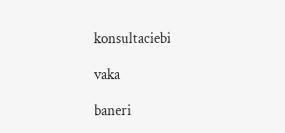konsultaciebi

vaka

baneri